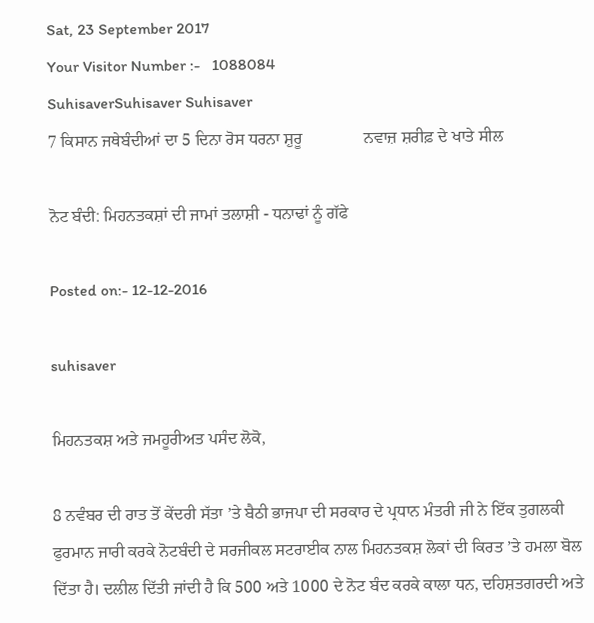Sat, 23 September 2017
Your Visitor Number :-   1088084
SuhisaverSuhisaver Suhisaver
7 ਕਿਸਾਨ ਜਥੇਬੰਦੀਆਂ ਦਾ 5 ਦਿਨਾ ਰੋਸ ਧਰਨਾ ਸ਼ੁਰੂ               ਨਵਾਜ਼ ਸ਼ਰੀਫ਼ ਦੇ ਖਾਤੇ ਸੀਲ

ਨੋਟ ਬੰਦੀ: ਮਿਹਨਤਕਸ਼ਾਂ ਦੀ ਜਾਮਾਂ ਤਲਾਸ਼ੀ - ਧਨਾਢਾਂ ਨੂੰ ਗੱਫੇ

Posted on:- 12-12-2016

suhisaver

ਮਿਹਨਤਕਸ਼ ਅਤੇ ਜਮਹੂਰੀਅਤ ਪਸੰਦ ਲੋਕੋ,

8 ਨਵੰਬਰ ਦੀ ਰਾਤ ਤੋਂ ਕੇਂਦਰੀ ਸੱਤਾ ’ਤੇ ਬੈਠੀ ਭਾਜਪਾ ਦੀ ਸਰਕਾਰ ਦੇ ਪ੍ਰਧਾਨ ਮੰਤਰੀ ਜੀ ਨੇ ਇੱਕ ਤੁਗਲਕੀ ਫੁਰਮਾਨ ਜਾਰੀ ਕਰਕੇ ਨੋਟਬੰਦੀ ਦੇ ਸਰਜੀਕਲ ਸਟਰਾਈਕ ਨਾਲ ਮਿਹਨਤਕਸ਼ ਲੋਕਾਂ ਦੀ ਕਿਰਤ ’ਤੇ ਹਮਲਾ ਬੋਲ ਦਿੱਤਾ ਹੈ। ਦਲੀਲ ਦਿੱਤੀ ਜਾਂਦੀ ਹੈ ਕਿ 500 ਅਤੇ 1000 ਦੇ ਨੋਟ ਬੰਦ ਕਰਕੇ ਕਾਲਾ ਧਨ, ਦਹਿਸ਼ਤਗਰਦੀ ਅਤੇ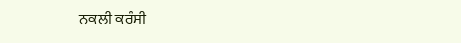ਨਕਲੀ ਕਰੰਸੀ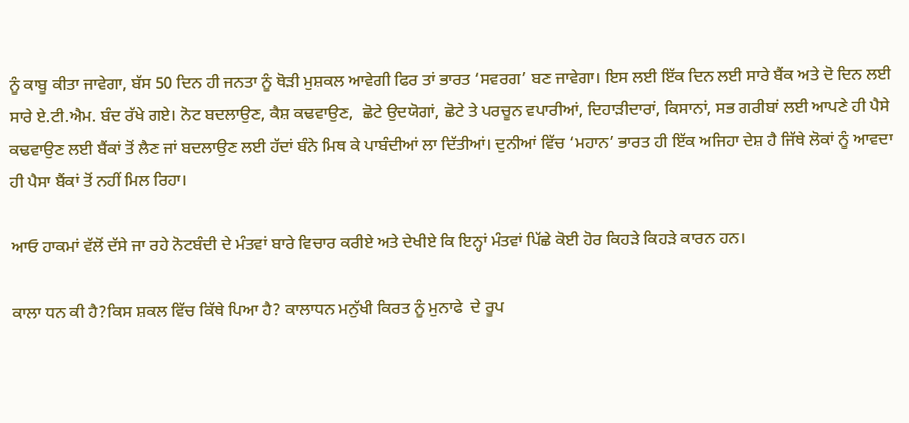ਨੂੰ ਕਾਬੂ ਕੀਤਾ ਜਾਵੇਗਾ, ਬੱਸ 50 ਦਿਨ ਹੀ ਜਨਤਾ ਨੂੰ ਥੋੜੀ ਮੁਸ਼ਕਲ ਆਵੇਗੀ ਫਿਰ ਤਾਂ ਭਾਰਤ ‘ਸਵਰਗ’ ਬਣ ਜਾਵੇਗਾ। ਇਸ ਲਈ ਇੱਕ ਦਿਨ ਲਈ ਸਾਰੇ ਬੈਂਕ ਅਤੇ ਦੋ ਦਿਨ ਲਈ ਸਾਰੇ ਏ.ਟੀ.ਐਮ. ਬੰਦ ਰੱਖੇ ਗਏ। ਨੋਟ ਬਦਲਾਉਣ, ਕੈਸ਼ ਕਢਵਾਉਣ,  ਛੋਟੇ ਉਦਯੋਗਾਂ, ਛੋਟੇ ਤੇ ਪਰਚੂਨ ਵਪਾਰੀਆਂ, ਦਿਹਾੜੀਦਾਰਾਂ, ਕਿਸਾਨਾਂ, ਸਭ ਗਰੀਬਾਂ ਲਈ ਆਪਣੇ ਹੀ ਪੈਸੇ ਕਢਵਾਉਣ ਲਈ ਬੈਂਕਾਂ ਤੋਂ ਲੈਣ ਜਾਂ ਬਦਲਾਉਣ ਲਈ ਹੱਦਾਂ ਬੰਨੇ ਮਿਥ ਕੇ ਪਾਬੰਦੀਆਂ ਲਾ ਦਿੱਤੀਆਂ। ਦੁਨੀਆਂ ਵਿੱਚ ‘ਮਹਾਨ’ ਭਾਰਤ ਹੀ ਇੱਕ ਅਜਿਹਾ ਦੇਸ਼ ਹੈ ਜਿੱਥੇ ਲੋਕਾਂ ਨੂੰ ਆਵਦਾ ਹੀ ਪੈਸਾ ਬੈਂਕਾਂ ਤੋਂ ਨਹੀਂ ਮਿਲ ਰਿਹਾ।

ਆਓ ਹਾਕਮਾਂ ਵੱਲੋਂ ਦੱਸੇ ਜਾ ਰਹੇ ਨੋਟਬੰਦੀ ਦੇ ਮੰਤਵਾਂ ਬਾਰੇ ਵਿਚਾਰ ਕਰੀਏ ਅਤੇ ਦੇਖੀਏ ਕਿ ਇਨ੍ਹਾਂ ਮੰਤਵਾਂ ਪਿੱਛੇ ਕੋਈ ਹੋਰ ਕਿਹੜੇ ਕਿਹੜੇ ਕਾਰਨ ਹਨ।

ਕਾਲਾ ਧਨ ਕੀ ਹੈ?ਕਿਸ ਸ਼ਕਲ ਵਿੱਚ ਕਿੱਥੇ ਪਿਆ ਹੈ? ਕਾਲਾਧਨ ਮਨੁੱਖੀ ਕਿਰਤ ਨੂੰ ਮੁਨਾਫੇ  ਦੇ ਰੂਪ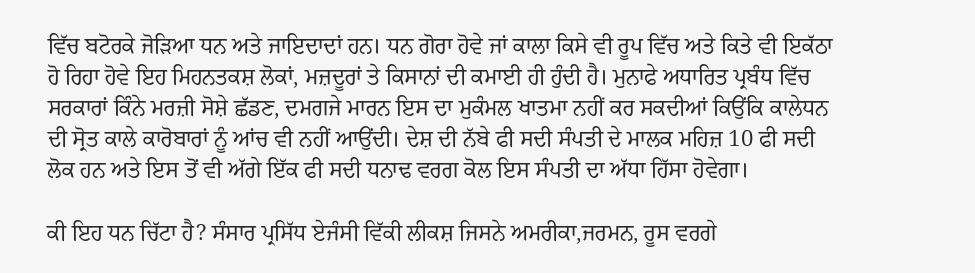ਵਿੱਚ ਬਟੋਰਕੇ ਜੋੜਿਆ ਧਨ ਅਤੇ ਜਾਇਦਾਦਾਂ ਹਨ। ਧਨ ਗੋਰਾ ਹੋਵੇ ਜਾਂ ਕਾਲਾ ਕਿਸੇ ਵੀ ਰੂਪ ਵਿੱਚ ਅਤੇ ਕਿਤੇ ਵੀ ਇਕੱਠਾ ਹੋ ਰਿਹਾ ਹੋਵੇ ਇਹ ਮਿਹਨਤਕਸ਼ ਲੋਕਾਂ, ਮਜ਼ਦੂਰਾਂ ਤੇ ਕਿਸਾਨਾਂ ਦੀ ਕਮਾਈ ਹੀ ਹੁੰਦੀ ਹੈ। ਮੁਨਾਫੇ ਅਧਾਰਿਤ ਪ੍ਰਬੰਧ ਵਿੱਚ ਸਰਕਾਰਾਂ ਕਿੰਨੇ ਮਰਜ਼ੀ ਸੋਸ਼ੇ ਛੱਡਣ, ਦਮਗਜੇ ਮਾਰਨ ਇਸ ਦਾ ਮੁਕੰਮਲ ਖਾਤਮਾ ਨਹੀਂ ਕਰ ਸਕਦੀਆਂ ਕਿਉਂਕਿ ਕਾਲੇਧਨ ਦੀ ਸ੍ਰੋਤ ਕਾਲੇ ਕਾਰੋਬਾਰਾਂ ਨੂੰ ਆਂਚ ਵੀ ਨਹੀਂ ਆਉਂਦੀ। ਦੇਸ਼ ਦੀ ਨੱਬੇ ਫੀ ਸਦੀ ਸੰਪਤੀ ਦੇ ਮਾਲਕ ਮਹਿਜ਼ 10 ਫੀ ਸਦੀ ਲੋਕ ਹਨ ਅਤੇ ਇਸ ਤੋਂ ਵੀ ਅੱਗੇ ਇੱਕ ਫੀ ਸਦੀ ਧਨਾਢ ਵਰਗ ਕੋਲ ਇਸ ਸੰਪਤੀ ਦਾ ਅੱਧਾ ਹਿੱਸਾ ਹੋਵੇਗਾ।

ਕੀ ਇਹ ਧਨ ਚਿੱਟਾ ਹੈ? ਸੰਸਾਰ ਪ੍ਰਸਿੱਧ ਏਜੰਸੀ ਵਿੱਕੀ ਲੀਕਸ਼ ਜਿਸਨੇ ਅਮਰੀਕਾ,ਜਰਮਨ, ਰੂਸ ਵਰਗੇ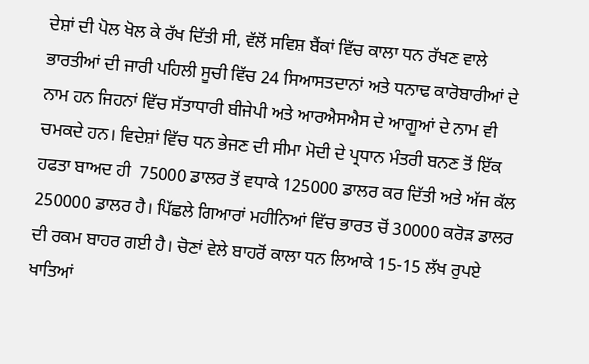ਦੇਸ਼ਾਂ ਦੀ ਪੋਲ ਖੋਲ ਕੇ ਰੱਖ ਦਿੱਤੀ ਸੀ, ਵੱਲੋਂ ਸਵਿਸ਼ ਬੈਂਕਾਂ ਵਿੱਚ ਕਾਲਾ ਧਨ ਰੱਖਣ ਵਾਲੇ ਭਾਰਤੀਆਂ ਦੀ ਜਾਰੀ ਪਹਿਲੀ ਸੂਚੀ ਵਿੱਚ 24 ਸਿਆਸਤਦਾਨਾਂ ਅਤੇ ਧਨਾਢ ਕਾਰੋਬਾਰੀਆਂ ਦੇ ਨਾਮ ਹਨ ਜਿਹਨਾਂ ਵਿੱਚ ਸੱਤਾਧਾਰੀ ਬੀਜੇਪੀ ਅਤੇ ਆਰਐਸਐਸ ਦੇ ਆਗੂਆਂ ਦੇ ਨਾਮ ਵੀ ਚਮਕਦੇ ਹਨ। ਵਿਦੇਸ਼ਾਂ ਵਿੱਚ ਧਨ ਭੇਜਣ ਦੀ ਸੀਮਾ ਮੋਦੀ ਦੇ ਪ੍ਰਧਾਨ ਮੰਤਰੀ ਬਨਣ ਤੋਂ ਇੱਕ ਹਫਤਾ ਬਾਅਦ ਹੀ  75000 ਡਾਲਰ ਤੋਂ ਵਧਾਕੇ 125000 ਡਾਲਰ ਕਰ ਦਿੱਤੀ ਅਤੇ ਅੱਜ ਕੱਲ 250000 ਡਾਲਰ ਹੈ। ਪਿੱਛਲੇ ਗਿਆਰਾਂ ਮਹੀਨਿਆਂ ਵਿੱਚ ਭਾਰਤ ਚੋਂ 30000 ਕਰੋੜ ਡਾਲਰ ਦੀ ਰਕਮ ਬਾਹਰ ਗਈ ਹੈ। ਚੋਣਾਂ ਵੇਲੇ ਬਾਹਰੋਂ ਕਾਲਾ ਧਨ ਲਿਆਕੇ 15-15 ਲੱਖ ਰੁਪਏ ਖਾਤਿਆਂ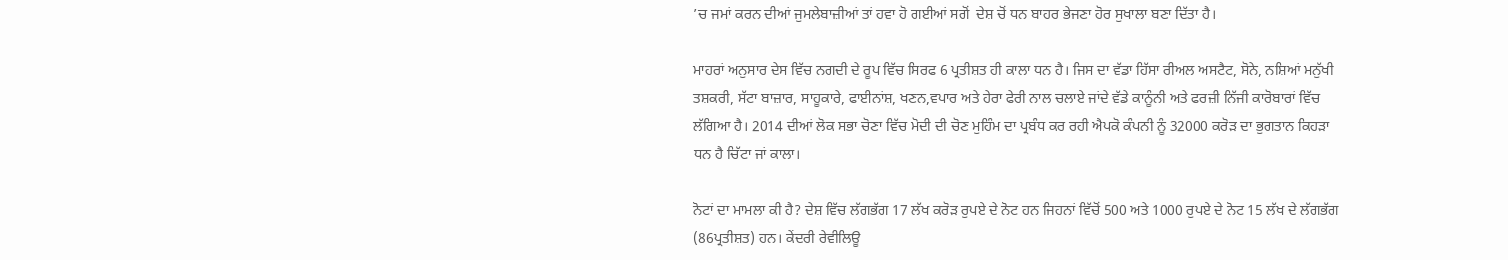’ਚ ਜਮਾਂ ਕਰਨ ਦੀਆਂ ਜੁਮਲੇਬਾਜ਼ੀਆਂ ਤਾਂ ਹਵਾ ਹੋ ਗਈਆਂ ਸਗੋਂ  ਦੇਸ਼ ਚੋਂ ਧਨ ਬਾਹਰ ਭੇਜਣਾ ਹੋਰ ਸੁਖਾਲਾ ਬਣਾ ਦਿੱਤਾ ਹੈ।

ਮਾਹਰਾਂ ਅਨੁਸਾਰ ਦੇਸ ਵਿੱਚ ਨਗਦੀ ਦੇ ਰੂਪ ਵਿੱਚ ਸਿਰਫ 6 ਪ੍ਰਤੀਸ਼ਤ ਹੀ ਕਾਲਾ ਧਨ ਹੈ। ਜਿਸ ਦਾ ਵੱਡਾ ਹਿੱਸਾ ਰੀਅਲ ਅਸਟੈਟ, ਸੋਨੇ, ਨਸ਼ਿਆਂ ਮਨੁੱਖੀ ਤਸ਼ਕਰੀ, ਸੱਟਾ ਬਾਜ਼ਾਰ, ਸਾਹੂਕਾਰੇ, ਫਾਈਨਾਂਸ਼, ਖਣਨ,ਵਪਾਰ ਅਤੇ ਹੇਰਾ ਫੇਰੀ ਨਾਲ ਚਲਾਏ ਜਾਂਦੇ ਵੱਡੇ ਕਾਨੂੰਨੀ ਅਤੇ ਫਰਜ਼ੀ ਨਿੱਜੀ ਕਾਰੋਬਾਰਾਂ ਵਿੱਚ ਲੱਗਿਆ ਹੈ। 2014 ਦੀਆਂ ਲੋਕ ਸਭਾ ਚੋਣਾ ਵਿੱਚ ਮੋਦੀ ਦੀ ਚੋਣ ਮੁਹਿੰਮ ਦਾ ਪ੍ਰਬੰਧ ਕਰ ਰਹੀ ਐਪਕੋ ਕੰਪਨੀ ਨੂੰ 32000 ਕਰੋੜ ਦਾ ਭੁਗਤਾਨ ਕਿਹੜਾ ਧਨ ਹੈ ਚਿੱਟਾ ਜਾਂ ਕਾਲਾ।

ਨੋਟਾਂ ਦਾ ਮਾਮਲਾ ਕੀ ਹੈ? ਦੇਸ਼ ਵਿੱਚ ਲੱਗਭੱਗ 17 ਲੱਖ ਕਰੋੜ ਰੁਪਏ ਦੇ ਨੋਟ ਹਨ ਜਿਹਨਾਂ ਵਿੱਚੋਂ 500 ਅਤੇ 1000 ਰੁਪਏ ਦੇ ਨੋਟ 15 ਲੱਖ ਦੇ ਲੱਗਭੱਗ (86ਪ੍ਰਤੀਸ਼ਤ) ਹਨ। ਕੇਂਦਰੀ ਰੇਵੀਲਿਊ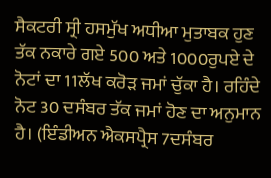ਸੈਕਟਰੀ ਸ੍ਰੀ ਹਸਮੁੱਖ ਅਧੀਆ ਮੁਤਾਬਕ ਹੁਣ ਤੱਕ ਨਕਾਰੇ ਗਏ 500 ਅਤੇ 1000ਰੁਪਏ ਦੇ ਨੋਟਾਂ ਦਾ 11ਲੱਖ ਕਰੋੜ ਜਮਾਂ ਚੁੱਕਾ ਹੈ। ਰਹਿੰਦੇ ਨੋਟ 30 ਦਸੰਬਰ ਤੱਕ ਜਮਾਂ ਹੋਣ ਦਾ ਅਨੁਮਾਨ ਹੈ। (ਇੰਡੀਅਨ ਐਕਸਪ੍ਰੈਸ 7ਦਸੰਬਰ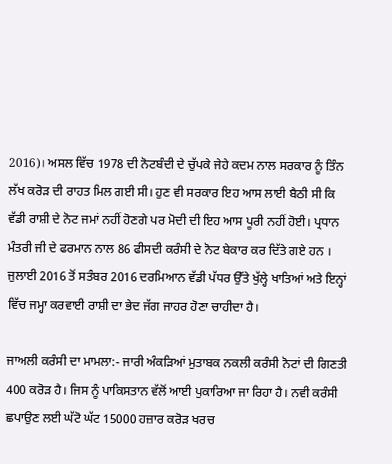2016)। ਅਸਲ ਵਿੱਚ 1978 ਦੀ ਨੋਟਬੰਦੀ ਦੇ ਚੁੱਪਕੇ ਜੇਹੇ ਕਦਮ ਨਾਲ ਸਰਕਾਰ ਨੂੰ ਤਿੰਨ ਲੱਖ ਕਰੋੜ ਦੀ ਰਾਹਤ ਮਿਲ ਗਈ ਸੀ। ਹੁਣ ਵੀ ਸਰਕਾਰ ਇਹ ਆਸ ਲਾਈ ਬੈਠੀ ਸੀ ਕਿ ਵੱਡੀ ਰਾਸ਼ੀ ਦੇ ਨੋਟ ਜਮਾਂ ਨਹੀਂ ਹੋਣਗੇ ਪਰ ਮੋਦੀ ਦੀ ਇਹ ਆਸ ਪੂਰੀ ਨਹੀਂ ਹੋਈ। ਪ੍ਰਧਾਨ ਮੰਤਰੀ ਜੀ ਦੇ ਫਰਮਾਨ ਨਾਲ 86 ਫੀਸਦੀ ਕਰੰਸੀ ਦੇ ਨੋਟ ਬੇਕਾਰ ਕਰ ਦਿੱਤੇ ਗਏ ਹਨ । ਜੁਲਾਈ 2016 ਤੋਂ ਸਤੰਬਰ 2016 ਦਰਮਿਆਨ ਵੱਡੀ ਪੱਧਰ ਉੱਤੇ ਖੁੱਲ੍ਹੇ ਖਾਤਿਆਂ ਅਤੇ ਇਨ੍ਹਾਂ ਵਿੱਚ ਜਮ੍ਹਾ ਕਰਵਾਈ ਰਾਸ਼ੀ ਦਾ ਭੇਦ ਜੱਗ ਜਾਹਰ ਹੋਣਾ ਚਾਹੀਦਾ ਹੈ।

ਜਾਅਲੀ ਕਰੰਸੀ ਦਾ ਮਾਮਲਾ:- ਜਾਰੀ ਅੰਕੜਿਆਂ ਮੁਤਾਬਕ ਨਕਲੀ ਕਰੰਸੀ ਨੋਟਾਂ ਦੀ ਗਿਣਤੀ 400 ਕਰੋੜ ਹੈ। ਜਿਸ ਨੂੰ ਪਾਕਿਸਤਾਨ ਵੱਲੋਂ ਆਈ ਪੁਕਾਰਿਆ ਜਾ ਰਿਹਾ ਹੈ। ਨਵੀ ਕਰੰਸੀ ਛਪਾਉਣ ਲਈ ਘੱਟੋ ਘੱਟ 15000 ਹਜ਼ਾਰ ਕਰੋੜ ਖਰਚ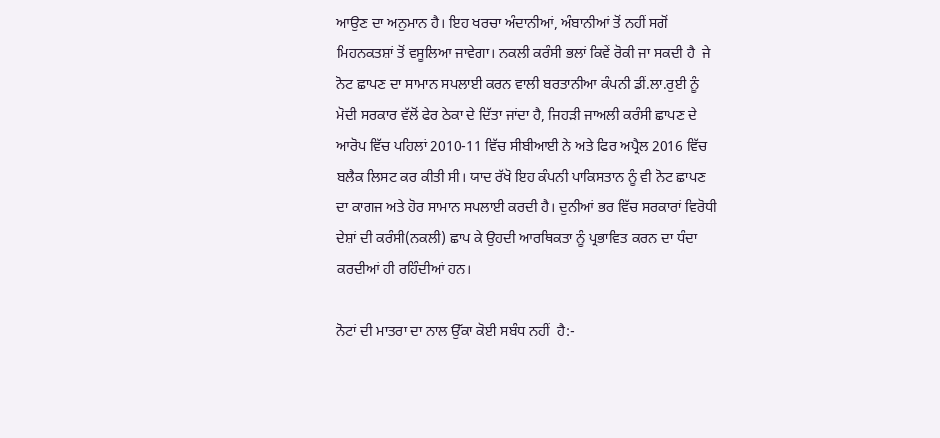ਆਉਣ ਦਾ ਅਨੁਮਾਨ ਹੈ। ਇਹ ਖਰਚਾ ਅੰਦਾਨੀਆਂ, ਅੰਬਾਨੀਆਂ ਤੋਂ ਨਹੀਂ ਸਗੋਂ ਮਿਹਨਕਤਸ਼ਾਂ ਤੋਂ ਵਸੂਲਿਆ ਜਾਵੇਗਾ। ਨਕਲੀ ਕਰੰਸੀ ਭਲਾਂ ਕਿਵੇਂ ਰੋਕੀ ਜਾ ਸਕਦੀ ਹੈ  ਜੇ ਨੋਟ ਛਾਪਣ ਦਾ ਸਾਮਾਨ ਸਪਲਾਈ ਕਰਨ ਵਾਲੀ ਬਰਤਾਨੀਆ ਕੰਪਨੀ ਡੀਂ.ਲਾ.ਰੁਈ ਨੂੰ ਮੋਦੀ ਸਰਕਾਰ ਵੱਲੋਂ ਫੇਰ ਠੇਕਾ ਦੇ ਦਿੱਤਾ ਜਾਂਦਾ ਹੈ, ਜਿਹੜੀ ਜਾਅਲੀ ਕਰੰਸੀ ਛਾਪਣ ਦੇ ਆਰੋਪ ਵਿੱਚ ਪਹਿਲਾਂ 2010-11 ਵਿੱਚ ਸੀਬੀਆਈ ਨੇ ਅਤੇ ਫਿਰ ਅਪ੍ਰੈਲ 2016 ਵਿੱਚ ਬਲੈਕ ਲਿਸਟ ਕਰ ਕੀਤੀ ਸੀ। ਯਾਦ ਰੱਖੋ ਇਹ ਕੰਪਨੀ ਪਾਕਿਸਤਾਨ ਨੂੰ ਵੀ ਨੋਟ ਛਾਪਣ ਦਾ ਕਾਗਜ ਅਤੇ ਹੋਰ ਸਾਮਾਨ ਸਪਲਾਈ ਕਰਦੀ ਹੈ। ਦੁਨੀਆਂ ਭਰ ਵਿੱਚ ਸਰਕਾਰਾਂ ਵਿਰੋਧੀ ਦੇਸ਼ਾਂ ਦੀ ਕਰੰਸੀ(ਨਕਲੀ) ਛਾਪ ਕੇ ਉਹਦੀ ਆਰਥਿਕਤਾ ਨੂੰ ਪ੍ਰਭਾਵਿਤ ਕਰਨ ਦਾ ਧੰਦਾ ਕਰਦੀਆਂ ਹੀ ਰਹਿੰਦੀਆਂ ਹਨ।

ਨੋਟਾਂ ਦੀ ਮਾਤਰਾ ਦਾ ਨਾਲ ਉੱਕਾ ਕੋਈ ਸਬੰਧ ਨਹੀਂ  ਹੈ:-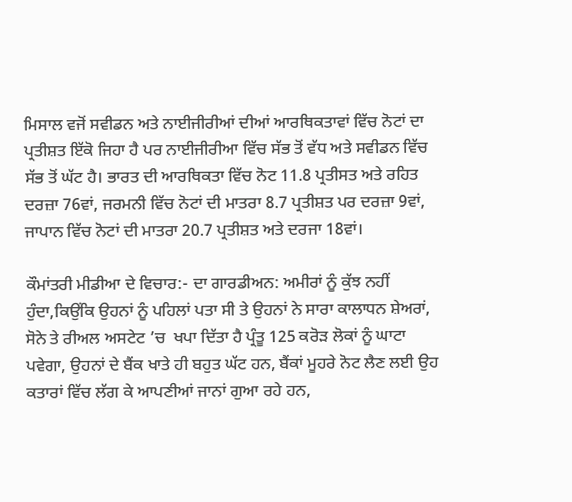ਮਿਸਾਲ ਵਜੋਂ ਸਵੀਡਨ ਅਤੇ ਨਾਈਜੀਰੀਆਂ ਦੀਆਂ ਆਰਥਿਕਤਾਵਾਂ ਵਿੱਚ ਨੋਟਾਂ ਦਾ ਪ੍ਰਤੀਸ਼ਤ ਇੱਕੋ ਜਿਹਾ ਹੈ ਪਰ ਨਾਈਜੀਰੀਆ ਵਿੱਚ ਸੱਭ ਤੋਂ ਵੱਧ ਅਤੇ ਸਵੀਡਨ ਵਿੱਚ ਸੱਭ ਤੋਂ ਘੱਟ ਹੈ। ਭਾਰਤ ਦੀ ਆਰਥਿਕਤਾ ਵਿੱਚ ਨੋਟ 11.8 ਪ੍ਰਤੀਸਤ ਅਤੇ ਰਹਿਤ ਦਰਜ਼ਾ 76ਵਾਂ, ਜਰਮਨੀ ਵਿੱਚ ਨੋਟਾਂ ਦੀ ਮਾਤਰਾ 8.7 ਪ੍ਰਤੀਸ਼ਤ ਪਰ ਦਰਜ਼ਾ 9ਵਾਂ, ਜਾਪਾਨ ਵਿੱਚ ਨੋਟਾਂ ਦੀ ਮਾਤਰਾ 20.7 ਪ੍ਰਤੀਸ਼ਤ ਅਤੇ ਦਰਜਾ 18ਵਾਂ।

ਕੌਮਾਂਤਰੀ ਮੀਡੀਆ ਦੇ ਵਿਚਾਰ:- ਦਾ ਗਾਰਡੀਅਨ: ਅਮੀਰਾਂ ਨੂੰ ਕੁੱਝ ਨਹੀਂ ਹੁੰਦਾ,ਕਿਉਂਕਿ ਉਹਨਾਂ ਨੂੰ ਪਹਿਲਾਂ ਪਤਾ ਸੀ ਤੇ ਉਹਨਾਂ ਨੇ ਸਾਰਾ ਕਾਲਾਧਨ ਸ਼ੇਅਰਾਂ, ਸੋਨੇ ਤੇ ਰੀਅਲ ਅਸਟੇਟ ’ਚ  ਖਪਾ ਦਿੱਤਾ ਹੈ ਪ੍ਰੰਤੂ 125 ਕਰੋੜ ਲੋਕਾਂ ਨੂੰ ਘਾਟਾ ਪਵੇਗਾ, ਉਹਨਾਂ ਦੇ ਬੈਂਕ ਖਾਤੇ ਹੀ ਬਹੁਤ ਘੱਟ ਹਨ, ਬੈਂਕਾਂ ਮੂਹਰੇ ਨੋਟ ਲੈਣ ਲਈ ਉਹ ਕਤਾਰਾਂ ਵਿੱਚ ਲੱਗ ਕੇ ਆਪਣੀਆਂ ਜਾਨਾਂ ਗੁਆ ਰਹੇ ਹਨ,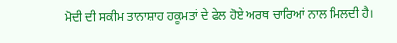ਮੋਦੀ ਦੀ ਸਕੀਮ ਤਾਨਾਸ਼ਾਹ ਹਕੂਮਤਾਂ ਦੇ ਫੇਲ ਹੋਏ ਅਰਥ ਚਾਰਿਆਂ ਨਾਲ ਮਿਲਦੀ ਹੈ।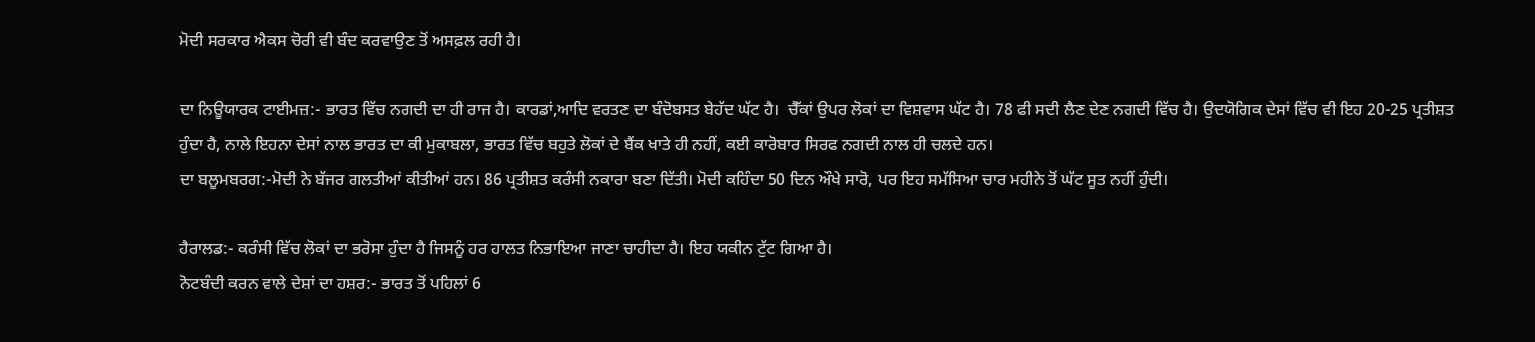ਮੋਦੀ ਸਰਕਾਰ ਐਕਸ ਚੋਰੀ ਵੀ ਬੰਦ ਕਰਵਾਉਣ ਤੋਂ ਅਸਫ਼ਲ ਰਹੀ ਹੈ।

ਦਾ ਨਿਊਯਾਰਕ ਟਾਈਮਜ਼:- ਭਾਰਤ ਵਿੱਚ ਨਗਦੀ ਦਾ ਹੀ ਰਾਜ ਹੈ। ਕਾਰਡਾਂ,ਆਦਿ ਵਰਤਣ ਦਾ ਬੰਦੋਬਸਤ ਬੇਹੱਦ ਘੱਟ ਹੈ।  ਚੈੱਕਾਂ ਉਪਰ ਲੋਕਾਂ ਦਾ ਵਿਸ਼ਵਾਸ ਘੱਟ ਹੈ। 78 ਫੀ ਸਦੀ ਲੈਣ ਦੇਣ ਨਗਦੀ ਵਿੱਚ ਹੈ। ਉਦਯੋਗਿਕ ਦੇਸਾਂ ਵਿੱਚ ਵੀ ਇਹ 20-25 ਪ੍ਰਤੀਸ਼ਤ ਹੁੰਦਾ ਹੈ, ਨਾਲੇ ਇਹਨਾ ਦੇਸਾਂ ਨਾਲ ਭਾਰਤ ਦਾ ਕੀ ਮੁਕਾਬਲਾ, ਭਾਰਤ ਵਿੱਚ ਬਹੁਤੇ ਲੋਕਾਂ ਦੇ ਬੈਂਕ ਖਾਤੇ ਹੀ ਨਹੀਂ, ਕਈ ਕਾਰੋਬਾਰ ਸਿਰਫ ਨਗਦੀ ਨਾਲ ਹੀ ਚਲਦੇ ਹਨ।
ਦਾ ਬਲੂਮਬਰਗ:-ਮੋਦੀ ਨੇ ਬੱਜਰ ਗਲਤੀਆਂ ਕੀਤੀਆਂ ਹਨ। 86 ਪ੍ਰਤੀਸ਼ਤ ਕਰੰਸੀ ਨਕਾਰਾ ਬਣਾ ਦਿੱਤੀ। ਮੋਦੀ ਕਹਿੰਦਾ 50 ਦਿਨ ਔਖੇ ਸਾਰੋ, ਪਰ ਇਹ ਸਮੱਸਿਆ ਚਾਰ ਮਹੀਨੇ ਤੋਂ ਘੱਟ ਸੂਤ ਨਹੀਂ ਹੁੰਦੀ।

ਹੈਰਾਲਡ:- ਕਰੰਸੀ ਵਿੱਚ ਲੋਕਾਂ ਦਾ ਭਰੋਸਾ ਹੁੰਦਾ ਹੈ ਜਿਸਨੂੰ ਹਰ ਹਾਲਤ ਨਿਭਾਇਆ ਜਾਣਾ ਚਾਹੀਦਾ ਹੈ। ਇਹ ਯਕੀਨ ਟੁੱਟ ਗਿਆ ਹੈ।
ਨੋਟਬੰਦੀ ਕਰਨ ਵਾਲੇ ਦੇਸ਼ਾਂ ਦਾ ਹਸ਼ਰ:- ਭਾਰਤ ਤੋਂ ਪਹਿਲਾਂ 6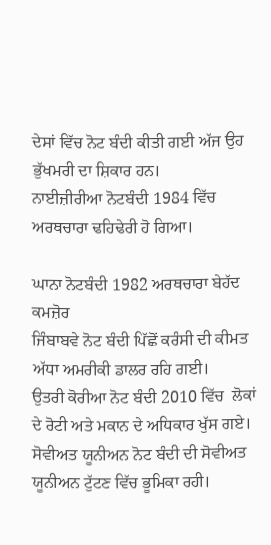ਦੇਸਾਂ ਵਿੱਚ ਨੋਟ ਬੰਦੀ ਕੀਤੀ ਗਈ ਅੱਜ ਉਹ ਭੁੱਖਮਰੀ ਦਾ ਸ਼ਿਕਾਰ ਹਨ।
ਨਾਈਜ਼ੀਰੀਆ ਨੋਟਬੰਦੀ 1984 ਵਿੱਚ ਅਰਥਚਾਰਾ ਢਹਿਢੇਰੀ ਹੋ ਗਿਆ।

ਘਾਨਾ ਨੋਟਬੰਦੀ 1982 ਅਰਥਚਾਰਾ ਬੇਹੱਦ ਕਮਜ਼ੋਰ
ਜਿੰਬਾਬਵੇ ਨੋਟ ਬੰਦੀ ਪਿੱਛੋਂ ਕਰੰਸੀ ਦੀ ਕੀਮਤ ਅੱਧਾ ਅਮਰੀਕੀ ਡਾਲਰ ਰਹਿ ਗਈ।
ਉਤਰੀ ਕੋਰੀਆ ਨੋਟ ਬੰਦੀ 2010 ਵਿੱਚ  ਲੋਕਾਂ ਦੇ ਰੋਟੀ ਅਤੇ ਮਕਾਨ ਦੇ ਅਧਿਕਾਰ ਖੁੱਸ ਗਏ।
ਸੋਵੀਅਤ ਯੂਨੀਅਨ ਨੋਟ ਬੰਦੀ ਦੀ ਸੋਵੀਅਤ ਯੂਨੀਅਨ ਟੁੱਟਣ ਵਿੱਚ ਭੂਮਿਕਾ ਰਹੀ।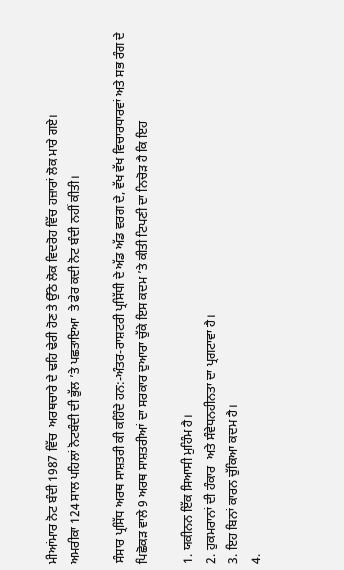ਮੀਆਂਮਾਰ ਨੋਟ ਬੰਦੀ 1987 ਵਿੱਚ  ਅਰਥਚਾਰੇ ਦੇ ਢਹਿ ਢੇਰੀ ਹੋਣ ਤੇ ਉੱਠੇ ਲੋਕ ਵਿਦਰੋਹ ਵਿੱਚ ਹਜ਼ਾਰਾਂ ਲੋਕ ਮਾਰੇ ਗਏ।
ਅਮਰੀਕਾ 124 ਸਾਲ ਪਹਿਲਾਂ ਨੋਟਬੰਦੀ ਦੀ ਭੁੱਲ ’ਤੇ ਪਛਤਾਇਆ  ਤੇ ਫੇਰ ਕਦੀ ਨੋਟ ਬੰਦੀ ਨਹੀਂ ਕੀਤੀ।

ਸੰਸਾਰ ਪ੍ਰਸਿੱਧ ਅਰਥ ਸਾਸ਼ਤਰੀ ਕੀ ਕਹਿੰਦੇ ਹਨ:-ਅੰਤਰ-ਰਾਸ਼ਟਰੀ ਪ੍ਰਸਿੱਧੀ ਦੇ ਅੱਡ ਅੱਡ ਵਰਗ ਦੇ, ਵੱਖ ਵੱਖ ਵਿਚਾਰਧਾਰਵਾਂ ਅਤੇ ਸਭ ਰੰਗ ਦੇ ਪਿਛੋਕੜ ਵਾਲੇ 9 ਅਰਥ ਸਾਸ਼ਤਰੀਆਂ ਦਾ ਸਰਕਾਰ ਦੁਆਰਾ ਚੁੱਕੇ ਇਸ ਕਦਮ ’ਤੇ ਕੀਤੀ ਟਿਪਣੀ ਦਾ ਨਿਚੋੜ ਹੈ ਕਿ ਇਹ

1. ਯਕੀਨਨ ਇੱਕ ਸਿਆਸੀ ਮੁਹਿੰਮ ਹੈ।
2. ਹੁਕਮਰਾਨਾਂ ਦੀ ਹੰਕਾਰ  ਅਤੇ ਸੰਵੇਧਨਹੀਨਤਾ ਦਾ ਪ੍ਰਗਟਾਵਾ ਹੈ।
3. ਇਹ ਬਿਨਾਂ ਕਾਰਨ ਚੁੱਕਿਆ ਕਦਮ ਹੈ।
4.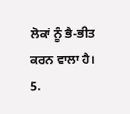ਲੋਕਾਂ ਨੂੰ ਭੈ-ਭੀਤ ਕਰਨ ਵਾਲਾ ਹੈ।
5.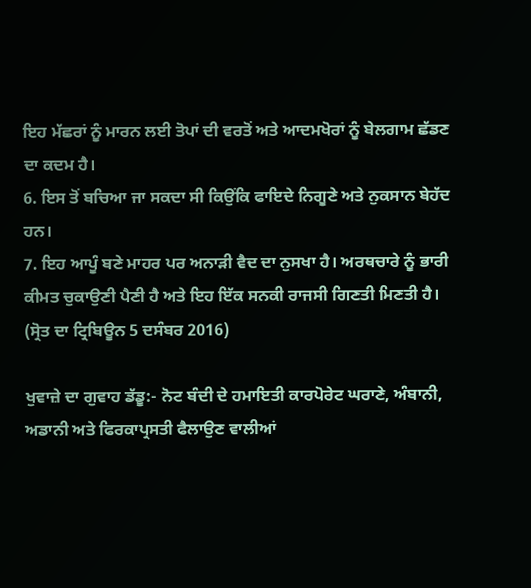ਇਹ ਮੱਛਰਾਂ ਨੂੰ ਮਾਰਨ ਲਈ ਤੋਪਾਂ ਦੀ ਵਰਤੋਂ ਅਤੇ ਆਦਮਖੋਰਾਂ ਨੂੰ ਬੇਲਗਾਮ ਛੱਡਣ ਦਾ ਕਦਮ ਹੈ।
6. ਇਸ ਤੋਂ ਬਚਿਆ ਜਾ ਸਕਦਾ ਸੀ ਕਿਉਂਕਿ ਫਾਇਦੇ ਨਿਗੂਣੇ ਅਤੇ ਨੁਕਸਾਨ ਬੇਹੱਦ ਹਨ।
7. ਇਹ ਆਪੂੰ ਬਣੇ ਮਾਹਰ ਪਰ ਅਨਾੜੀ ਵੈਦ ਦਾ ਨੁਸਖਾ ਹੈ। ਅਰਥਚਾਰੇ ਨੂੰ ਭਾਰੀ ਕੀਮਤ ਚੁਕਾਉਣੀ ਪੈਣੀ ਹੈ ਅਤੇ ਇਹ ਇੱਕ ਸਨਕੀ ਰਾਜਸੀ ਗਿਣਤੀ ਮਿਣਤੀ ਹੈ।
(ਸ੍ਰੋਤ ਦਾ ਟ੍ਰਿਬਿਊਨ 5 ਦਸੰਬਰ 2016)

ਖੁਵਾਜ਼ੇ ਦਾ ਗੁਵਾਹ ਡੱਡੂ:- ਨੋਟ ਬੰਦੀ ਦੇ ਹਮਾਇਤੀ ਕਾਰਪੋਰੇਟ ਘਰਾਣੇ, ਅੰਬਾਨੀ, ਅਡਾਨੀ ਅਤੇ ਫਿਰਕਾਪ੍ਰਸਤੀ ਫੈਲਾਉਣ ਵਾਲੀਆਂ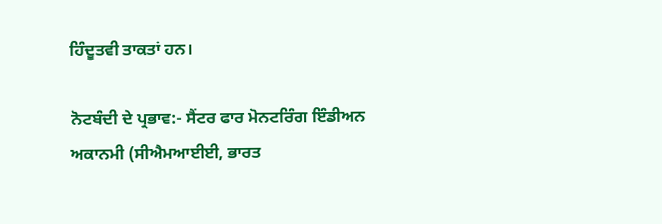ਹਿੰਦੂਤਵੀ ਤਾਕਤਾਂ ਹਨ।

ਨੋਟਬੰਦੀ ਦੇ ਪ੍ਰਭਾਵ:- ਸੈਂਟਰ ਫਾਰ ਮੋਨਟਰਿੰਗ ਇੰਡੀਅਨ ਅਕਾਨਮੀ (ਸੀਐਮਆਈਈ, ਭਾਰਤ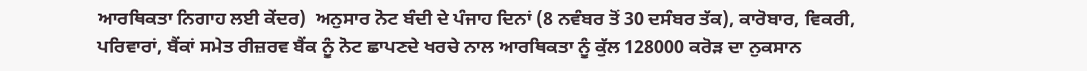ਆਰਥਿਕਤਾ ਨਿਗਾਹ ਲਈ ਕੇਂਦਰ)  ਅਨੁਸਾਰ ਨੋਟ ਬੰਦੀ ਦੇ ਪੰਜਾਹ ਦਿਨਾਂ (8 ਨਵੰਬਰ ਤੋਂ 30 ਦਸੰਬਰ ਤੱਕ), ਕਾਰੋਬਾਰ, ਵਿਕਰੀ, ਪਰਿਵਾਰਾਂ, ਬੈਂਕਾਂ ਸਮੇਤ ਰੀਜ਼ਰਵ ਬੈਂਕ ਨੂੰ ਨੋਟ ਛਾਪਣਦੇ ਖਰਚੇ ਨਾਲ ਆਰਥਿਕਤਾ ਨੂੰ ਕੁੱਲ 128000 ਕਰੋੜ ਦਾ ਨੁਕਸਾਨ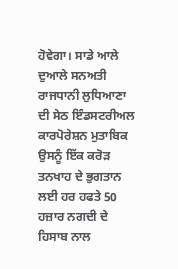ਹੋਵੇਗਾ। ਸਾਡੇ ਆਲੇ ਦੁਆਲੇ ਸਨਅਤੀ ਰਾਜਧਾਨੀ ਲੁਧਿਆਣਾ ਦੀ ਸੇਠ ਇੰਡਸਟਰੀਅਲ ਕਾਰਪੋਰੇਸ਼ਨ ਮੁਤਾਬਿਕ ਉਸਨੂੰ ਇੱਕ ਕਰੋੜ ਤਨਖਾਹ ਦੇ ਭੁਗਤਾਨ ਲਈ ਹਰ ਹਫਤੇ 50 ਹਜ਼ਾਰ ਨਗਦੀ ਦੇ ਹਿਸਾਬ ਨਾਲ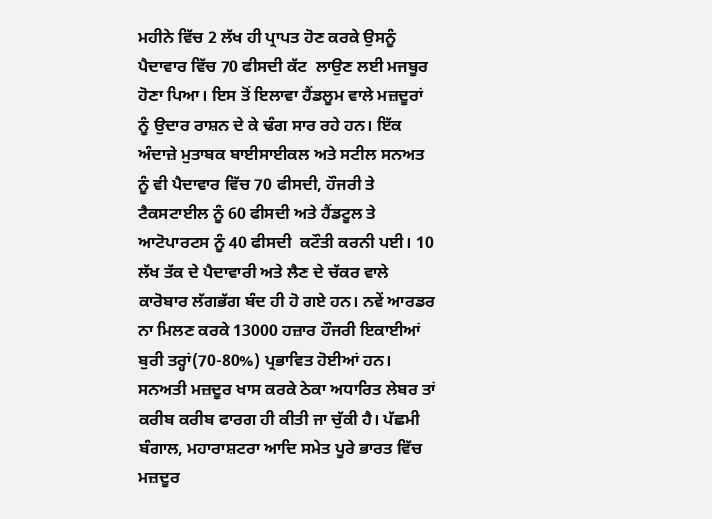ਮਹੀਨੇ ਵਿੱਚ 2 ਲੱਖ ਹੀ ਪ੍ਰਾਪਤ ਹੋਣ ਕਰਕੇ ਉਸਨੂੰ ਪੈਦਾਵਾਰ ਵਿੱਚ 70 ਫੀਸਦੀ ਕੱਟ  ਲਾਉਣ ਲਈ ਮਜਬੂਰ ਹੋਣਾ ਪਿਆ। ਇਸ ਤੋਂ ਇਲਾਵਾ ਹੈਂਡਲੂਮ ਵਾਲੇ ਮਜ਼ਦੂਰਾਂ ਨੂੰ ਉਦਾਰ ਰਾਸ਼ਨ ਦੇ ਕੇ ਢੰਗ ਸਾਰ ਰਹੇ ਹਨ। ਇੱਕ ਅੰਦਾਜ਼ੇ ਮੁਤਾਬਕ ਬਾਈਸਾਈਕਲ ਅਤੇ ਸਟੀਲ ਸਨਅਤ ਨੂੰ ਵੀ ਪੈਦਾਵਾਰ ਵਿੱਚ 70 ਫੀਸਦੀ, ਹੌਜਰੀ ਤੇ ਟੈਕਸਟਾਈਲ ਨੂੰ 60 ਫੀਸਦੀ ਅਤੇ ਹੈਂਡਟੂਲ ਤੇ ਆਟੋਪਾਰਟਸ ਨੂੰ 40 ਫੀਸਦੀ  ਕਟੌਤੀ ਕਰਨੀ ਪਈ। 10 ਲੱਖ ਤੱਕ ਦੇ ਪੈਦਾਵਾਰੀ ਅਤੇ ਲੈਣ ਦੇ ਚੱਕਰ ਵਾਲੇ ਕਾਰੋਬਾਰ ਲੱਗਭੱਗ ਬੰਦ ਹੀ ਹੋ ਗਏ ਹਨ। ਨਵੇਂ ਆਰਡਰ ਨਾ ਮਿਲਣ ਕਰਕੇ 13000 ਹਜ਼ਾਰ ਹੌਜਰੀ ਇਕਾਈਆਂ  ਬੁਰੀ ਤਰ੍ਹਾਂ(70-80%) ਪ੍ਰਭਾਵਿਤ ਹੋਈਆਂ ਹਨ। ਸਨਅਤੀ ਮਜ਼ਦੂਰ ਖਾਸ ਕਰਕੇ ਠੇਕਾ ਅਧਾਰਿਤ ਲੇਬਰ ਤਾਂ ਕਰੀਬ ਕਰੀਬ ਫਾਰਗ ਹੀ ਕੀਤੀ ਜਾ ਚੁੱਕੀ ਹੈ। ਪੱਛਮੀ ਬੰਗਾਲ, ਮਹਾਰਾਸ਼ਟਰਾ ਆਦਿ ਸਮੇਤ ਪੂਰੇ ਭਾਰਤ ਵਿੱਚ ਮਜ਼ਦੂਰ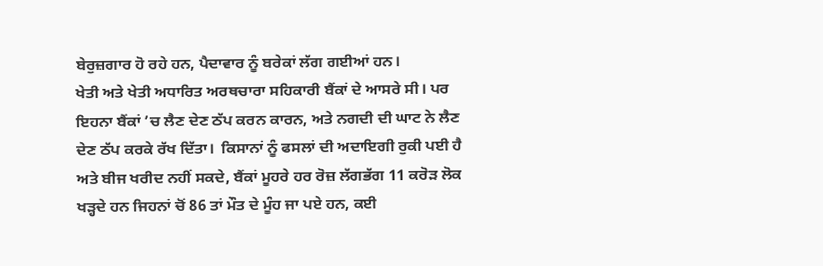ਬੇਰੁਜ਼ਗਾਰ ਹੋ ਰਹੇ ਹਨ, ਪੈਦਾਵਾਰ ਨੂੰ ਬਰੇਕਾਂ ਲੱਗ ਗਈਆਂ ਹਨ।
ਖੇਤੀ ਅਤੇ ਖੇਤੀ ਅਧਾਰਿਤ ਅਰਥਚਾਰਾ ਸਹਿਕਾਰੀ ਬੈਂਕਾਂ ਦੇ ਆਸਰੇ ਸੀ। ਪਰ ਇਹਨਾ ਬੈਂਕਾਂ ’ਚ ਲੈਣ ਦੇਣ ਠੱਪ ਕਰਨ ਕਾਰਨ, ਅਤੇ ਨਗਦੀ ਦੀ ਘਾਟ ਨੇ ਲੈਣ ਦੇਣ ਠੱਪ ਕਰਕੇ ਰੱਖ ਦਿੱਤਾ।  ਕਿਸਾਨਾਂ ਨੂੰ ਫਸਲਾਂ ਦੀ ਅਦਾਇਗੀ ਰੁਕੀ ਪਈ ਹੈ ਅਤੇ ਬੀਜ ਖਰੀਦ ਨਹੀਂ ਸਕਦੇ, ਬੈਂਕਾਂ ਮੂਹਰੇ ਹਰ ਰੋਜ਼ ਲੱਗਭੱਗ 11 ਕਰੋੜ ਲੋਕ ਖੜ੍ਹਦੇ ਹਨ ਜਿਹਨਾਂ ਚੋਂ 86 ਤਾਂ ਮੌਤ ਦੇ ਮੂੰਹ ਜਾ ਪਏ ਹਨ, ਕਈ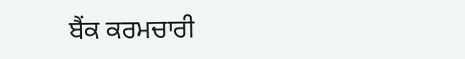ਬੈਂਕ ਕਰਮਚਾਰੀ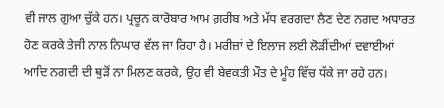ਵੀ ਜਾਲ ਗੁਆ ਚੁੱਕੇ ਹਨ। ਪ੍ਰਚੂਨ ਕਾਰੋਬਾਰ ਆਮ ਗ਼ਰੀਬ ਅਤੇ ਮੱਧ ਵਰਗਦਾ ਲੈਣ ਦੇਣ ਨਗਦ ਅਧਾਰਤ ਹੋਣ ਕਰਕੇ ਤੇਜੀ ਨਾਲ ਨਿਘਾਰ ਵੱਲ ਜਾ ਰਿਹਾ ਹੈ। ਮਰੀਜ਼ਾਂ ਦੇ ਇਲਾਜ ਲਈ ਲੋੜੀਂਦੀਆਂ ਦਵਾਈਆਂ ਆਦਿ ਨਗਦੀ ਦੀ ਥੁੜੋਂ ਨਾ ਮਿਲਣ ਕਰਕੇ, ਉਹ ਵੀ ਬੇਵਕਤੀ ਮੌਤ ਦੇ ਮੂੰਹ ਵਿੱਚ ਧੱਕੇ ਜਾ ਰਹੇ ਹਨ।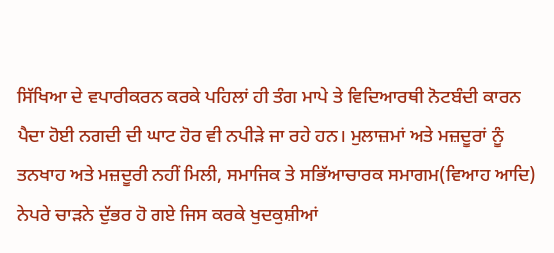ਸਿੱਖਿਆ ਦੇ ਵਪਾਰੀਕਰਨ ਕਰਕੇ ਪਹਿਲਾਂ ਹੀ ਤੰਗ ਮਾਪੇ ਤੇ ਵਿਦਿਆਰਥੀ ਨੋਟਬੰਦੀ ਕਾਰਨ ਪੈਦਾ ਹੋਈ ਨਗਦੀ ਦੀ ਘਾਟ ਹੋਰ ਵੀ ਨਪੀੜੇ ਜਾ ਰਹੇ ਹਨ। ਮੁਲਾਜ਼ਮਾਂ ਅਤੇ ਮਜ਼ਦੂਰਾਂ ਨੂੰ ਤਨਖਾਹ ਅਤੇ ਮਜ਼ਦੂਰੀ ਨਹੀਂ ਮਿਲੀ, ਸਮਾਜਿਕ ਤੇ ਸਭਿੱਆਚਾਰਕ ਸਮਾਗਮ(ਵਿਆਹ ਆਦਿ) ਨੇਪਰੇ ਚਾੜਨੇ ਦੁੱਭਰ ਹੋ ਗਏ ਜਿਸ ਕਰਕੇ ਖੁਦਕੁਸ਼ੀਆਂ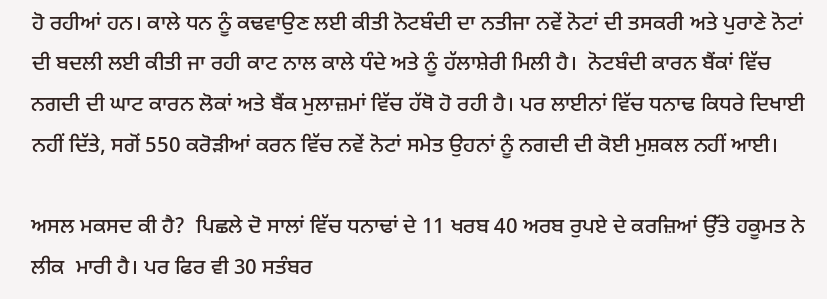ਹੋ ਰਹੀਆਂ ਹਨ। ਕਾਲੇ ਧਨ ਨੂੰ ਕਢਵਾਉਣ ਲਈ ਕੀਤੀ ਨੋਟਬੰਦੀ ਦਾ ਨਤੀਜਾ ਨਵੇਂ ਨੋਟਾਂ ਦੀ ਤਸਕਰੀ ਅਤੇ ਪੁਰਾਣੇ ਨੋਟਾਂ ਦੀ ਬਦਲੀ ਲਈ ਕੀਤੀ ਜਾ ਰਹੀ ਕਾਟ ਨਾਲ ਕਾਲੇ ਧੰਦੇ ਅਤੇ ਨੂੰ ਹੱਲਾਸ਼ੇਰੀ ਮਿਲੀ ਹੈ।  ਨੋਟਬੰਦੀ ਕਾਰਨ ਬੈਂਕਾਂ ਵਿੱਚ ਨਗਦੀ ਦੀ ਘਾਟ ਕਾਰਨ ਲੋਕਾਂ ਅਤੇ ਬੈਂਕ ਮੁਲਾਜ਼ਮਾਂ ਵਿੱਚ ਹੱਥੋ ਹੋ ਰਹੀ ਹੈ। ਪਰ ਲਾਈਨਾਂ ਵਿੱਚ ਧਨਾਢ ਕਿਧਰੇ ਦਿਖਾਈ ਨਹੀਂ ਦਿੱਤੇ, ਸਗੋਂ 550 ਕਰੋੜੀਆਂ ਕਰਨ ਵਿੱਚ ਨਵੇਂ ਨੋਟਾਂ ਸਮੇਤ ਉਹਨਾਂ ਨੂੰ ਨਗਦੀ ਦੀ ਕੋਈ ਮੁਸ਼ਕਲ ਨਹੀਂ ਆਈ।

ਅਸਲ ਮਕਸਦ ਕੀ ਹੈ?  ਪਿਛਲੇ ਦੋ ਸਾਲਾਂ ਵਿੱਚ ਧਨਾਢਾਂ ਦੇ 11 ਖਰਬ 40 ਅਰਬ ਰੁਪਏ ਦੇ ਕਰਜ਼ਿਆਂ ਉੱਤੇ ਹਕੂਮਤ ਨੇ ਲੀਕ  ਮਾਰੀ ਹੈ। ਪਰ ਫਿਰ ਵੀ 30 ਸਤੰਬਰ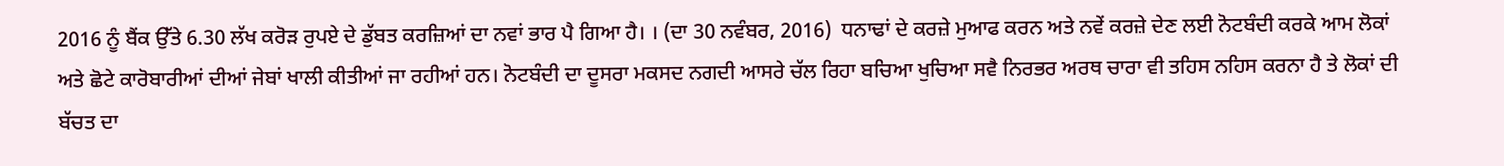2016 ਨੂੰ ਬੈਂਕ ਉੱਤੇ 6.30 ਲੱਖ ਕਰੋੜ ਰੁਪਏ ਦੇ ਡੁੱਬਤ ਕਰਜ਼ਿਆਂ ਦਾ ਨਵਾਂ ਭਾਰ ਪੈ ਗਿਆ ਹੈ। । (ਦਾ 30 ਨਵੰਬਰ, 2016)  ਧਨਾਢਾਂ ਦੇ ਕਰਜ਼ੇ ਮੁਆਫ ਕਰਨ ਅਤੇ ਨਵੇਂ ਕਰਜ਼ੇ ਦੇਣ ਲਈ ਨੋਟਬੰਦੀ ਕਰਕੇ ਆਮ ਲੋਕਾਂ ਅਤੇ ਛੋਟੇ ਕਾਰੋਬਾਰੀਆਂ ਦੀਆਂ ਜੇਬਾਂ ਖਾਲੀ ਕੀਤੀਆਂ ਜਾ ਰਹੀਆਂ ਹਨ। ਨੋਟਬੰਦੀ ਦਾ ਦੂਸਰਾ ਮਕਸਦ ਨਗਦੀ ਆਸਰੇ ਚੱਲ ਰਿਹਾ ਬਚਿਆ ਖੁਚਿਆ ਸਵੈ ਨਿਰਭਰ ਅਰਥ ਚਾਰਾ ਵੀ ਤਹਿਸ ਨਹਿਸ ਕਰਨਾ ਹੈ ਤੇ ਲੋਕਾਂ ਦੀ ਬੱਚਤ ਦਾ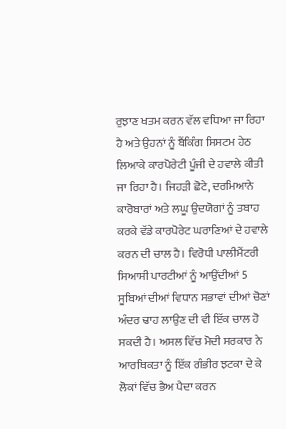ਰੁਝਾਣ ਖਤਮ ਕਰਨ ਵੱਲ ਵਧਿਆ ਜਾ ਰਿਹਾ ਹੈ ਅਤੇ ਉਹਨਾਂ ਨੂੰ ਬੈਂਕਿੰਗ ਸਿਸਟਮ ਹੇਠ ਲਿਆਕੇ ਕਾਰਪੋਰੇਟੀ ਪੂੰਜੀ ਦੇ ਹਵਾਲੇ ਕੀਤੀ ਜਾ ਰਿਹਾ ਹੈ। ਜਿਹੜੀ ਛੋਟੇ, ਦਰਮਿਆਨੇ ਕਾਰੋਬਾਰਾਂ ਅਤੇ ਲਘੂ ਉਦਯੋਗਾਂ ਨੂੰ ਤਬਾਹ ਕਰਕੇ ਵੱਡੇ ਕਾਰਪੋਰੇਟ ਘਰਾਣਿਆਂ ਦੇ ਹਵਾਲੇ ਕਰਨ ਦੀ ਚਾਲ ਹੈ। ਵਿਰੋਧੀ ਪਾਲੀਮੈਂਟਰੀ ਸਿਆਸੀ ਪਾਰਟੀਆਂ ਨੂੰ ਆਉਂਦੀਆਂ 5 ਸੂਬਿਆਂ ਦੀਆਂ ਵਿਧਾਨ ਸਭਾਵਾਂ ਦੀਆਂ ਚੋਣਾਂ ਅੰਦਰ ਢਾਹ ਲਾਉਣ ਦੀ ਵੀ ਇੱਕ ਚਾਲ ਹੋ ਸਕਦੀ ਹੈ। ਅਸਲ ਵਿੱਚ ਮੋਦੀ ਸਰਕਾਰ ਨੇ ਆਰਥਿਕਤਾ ਨੂੰ ਇੱਕ ਗੰਭੀਰ ਝਟਕਾ ਦੇ ਕੇ ਲੋਕਾਂ ਵਿੱਚ ਭੈਅ ਪੈਦਾ ਕਰਨ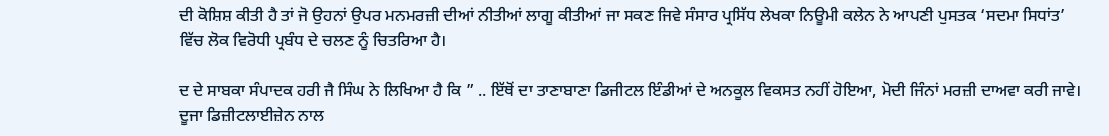ਦੀ ਕੋਸ਼ਿਸ਼ ਕੀਤੀ ਹੈ ਤਾਂ ਜੋ ਉਹਨਾਂ ਉਪਰ ਮਨਮਰਜ਼ੀ ਦੀਆਂ ਨੀਤੀਆਂ ਲਾਗੂ ਕੀਤੀਆਂ ਜਾ ਸਕਣ ਜਿਵੇ ਸੰਸਾਰ ਪ੍ਰਸਿੱਧ ਲੇਖਕਾ ਨਿਊਮੀ ਕਲੇਨ ਨੇ ਆਪਣੀ ਪੁਸਤਕ ‘ਸਦਮਾ ਸਿਧਾਂਤ’ ਵਿੱਚ ਲੋਕ ਵਿਰੋਧੀ ਪ੍ਰਬੰਧ ਦੇ ਚਲਣ ਨੂੰ ਚਿਤਰਿਆ ਹੈ।

ਦ ਦੇ ਸਾਬਕਾ ਸੰਪਾਦਕ ਹਰੀ ਜੈ ਸਿੰਘ ਨੇ ਲਿਖਿਆ ਹੈ ਕਿ ” .. ਇੱਥੋਂ ਦਾ ਤਾਣਾਬਾਣਾ ਡਿਜੀਟਲ ਇੰਡੀਆਂ ਦੇ ਅਨਕੂਲ ਵਿਕਸਤ ਨਹੀਂ ਹੋਇਆ, ਮੋਦੀ ਜਿੰਨਾਂ ਮਰਜ਼ੀ ਦਾਅਵਾ ਕਰੀ ਜਾਵੇ। ਦੂਜਾ ਡਿਜ਼ੀਟਲਾਈਜ਼ੇਨ ਨਾਲ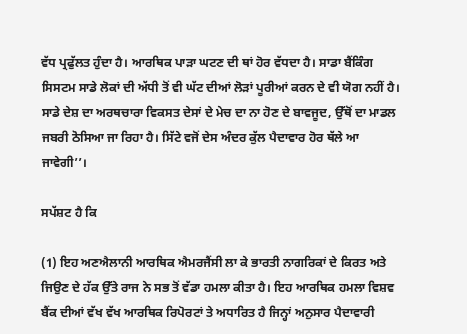ਵੱਧ ਪ੍ਰਫੁੱਲਤ ਹੁੰਦਾ ਹੈ। ਆਰਥਿਕ ਪਾੜਾ ਘਟਣ ਦੀ ਥਾਂ ਹੋਰ ਵੱਧਦਾ ਹੈ। ਸਾਡਾ ਬੈਂਕਿੰਗ ਸਿਸਟਮ ਸਾਡੇ ਲੋਕਾਂ ਦੀ ਅੱਧੀ ਤੋਂ ਵੀ ਘੱਟ ਦੀਆਂ ਲੋੜਾਂ ਪੂਰੀਆਂ ਕਰਨ ਦੇ ਵੀ ਯੋਗ ਨਹੀਂ ਹੈ। ਸਾਡੇ ਦੇਸ਼ ਦਾ ਅਰਥਚਾਰਾ ਵਿਕਸਤ ਦੇਸਾਂ ਦੇ ਮੇਚ ਦਾ ਨਾ ਹੋਣ ਦੇ ਬਾਵਜੂਦ, ਉੱਥੋਂ ਦਾ ਮਾਡਲ ਜਬਰੀ ਠੋਸਿਆ ਜਾ ਰਿਹਾ ਹੈ। ਸਿੱਟੇ ਵਜੋਂ ਦੇਸ ਅੰਦਰ ਕੁੱਲ ਪੈਦਾਵਾਰ ਹੋਰ ਥੱਲੇ ਆ ਜਾਵੇਗੀ’’।

ਸਪੱਸ਼ਟ ਹੈ ਕਿ

(1) ਇਹ ਅਣਐਲਾਨੀ ਆਰਥਿਕ ਐਮਰਜੈਂਸੀ ਲਾ ਕੇ ਭਾਰਤੀ ਨਾਗਰਿਕਾਂ ਦੇ ਕਿਰਤ ਅਤੇ ਜਿਉਣ ਦੇ ਹੱਕ ਉੱਤੇ ਰਾਜ ਨੇ ਸਭ ਤੋਂ ਵੱਡਾ ਹਮਲਾ ਕੀਤਾ ਹੈ। ਇਹ ਆਰਥਿਕ ਹਮਲਾ ਵਿਸ਼ਵ ਬੈਂਕ ਦੀਆਂ ਵੱਖ ਵੱਖ ਆਰਥਿਕ ਰਿਪੋਰਟਾਂ ਤੇ ਅਧਾਰਿਤ ਹੈ ਜਿਨ੍ਹਾਂ ਅਨੁਸਾਰ ਪੈਦਾਵਾਰੀ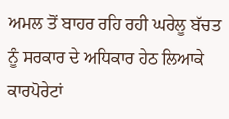ਅਮਲ ਤੋਂ ਬਾਹਰ ਰਹਿ ਰਹੀ ਘਰੇਲੂ ਬੱਚਤ ਨੂੰ ਸਰਕਾਰ ਦੇ ਅਧਿਕਾਰ ਹੇਠ ਲਿਆਕੇ ਕਾਰਪੋਰੇਟਾਂ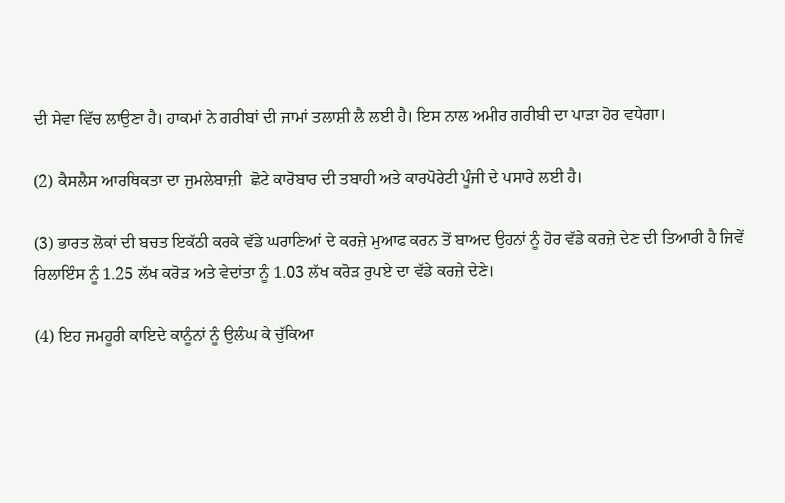ਦੀ ਸੇਵਾ ਵਿੱਚ ਲਾਉਣਾ ਹੈ। ਹਾਕਮਾਂ ਨੇ ਗਰੀਬਾਂ ਦੀ ਜਾਮਾਂ ਤਲਾਸ਼ੀ ਲੈ ਲਈ ਹੈ। ਇਸ ਨਾਲ ਅਮੀਰ ਗਰੀਬੀ ਦਾ ਪਾੜਾ ਹੋਰ ਵਧੇਗਾ।

(2) ਕੈਸਲੈਸ ਆਰਥਿਕਤਾ ਦਾ ਜੁਮਲੇਬਾਜ਼ੀ  ਛੋਟੇ ਕਾਰੋਬਾਰ ਦੀ ਤਬਾਹੀ ਅਤੇ ਕਾਰਪੋਰੇਟੀ ਪੂੰਜੀ ਦੇ ਪਸਾਰੇ ਲਈ ਹੈ।

(3) ਭਾਰਤ ਲੋਕਾਂ ਦੀ ਬਚਤ ਇਕੱਠੀ ਕਰਕੇ ਵੱਡੇ ਘਰਾਣਿਆਂ ਦੇ ਕਰਜ਼ੇ ਮੁਆਫ ਕਰਨ ਤੋਂ ਬਾਅਦ ਉਹਨਾਂ ਨੂੰ ਹੋਰ ਵੱਡੇ ਕਰਜ਼ੇ ਦੇਣ ਦੀ ਤਿਆਰੀ ਹੈ ਜਿਵੇਂ  ਰਿਲਾਇੰਸ ਨੂੰ 1.25 ਲੱਖ ਕਰੋੜ ਅਤੇ ਵੇਦਾਂਤਾ ਨੂੰ 1.03 ਲੱਖ ਕਰੋੜ ਰੁਪਏ ਦਾ ਵੱਡੇ ਕਰਜ਼ੇ ਦੇਣੇ।

(4) ਇਹ ਜਮਹੂਰੀ ਕਾਇਦੇ ਕਾਨੂੰਨਾਂ ਨੂੰ ਉਲੰਘ ਕੇ ਚੁੱਕਿਆ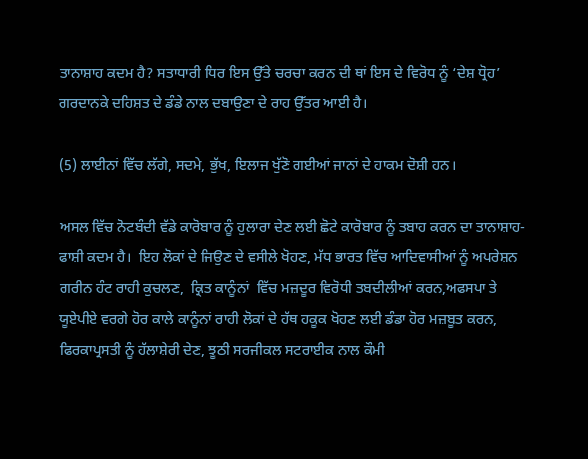ਤਾਨਾਸ਼ਾਹ ਕਦਮ ਹੈ? ਸਤਾਧਾਰੀ ਧਿਰ ਇਸ ਉੱਤੇ ਚਰਚਾ ਕਰਨ ਦੀ ਥਾਂ ਇਸ ਦੇ ਵਿਰੋਧ ਨੂੰ ‘ਦੇਸ਼ ਧ੍ਰੋਹ’ ਗਰਦਾਨਕੇ ਦਹਿਸ਼ਤ ਦੇ ਡੰਡੇ ਨਾਲ ਦਬਾਉਣਾ ਦੇ ਰਾਹ ਉੱਤਰ ਆਈ ਹੈ।

(5) ਲਾਈਨਾਂ ਵਿੱਚ ਲੱਗੇ, ਸਦਮੇ, ਭੁੱਖ, ਇਲਾਜ ਖੁੱਣੋ ਗਈਆਂ ਜਾਨਾਂ ਦੇ ਹਾਕਮ ਦੋਸ਼ੀ ਹਨ।

ਅਸਲ ਵਿੱਚ ਨੋਟਬੰਦੀ ਵੱਡੇ ਕਾਰੋਬਾਰ ਨੂੰ ਹੁਲਾਰਾ ਦੇਣ ਲਈ ਛੋਟੇ ਕਾਰੋਬਾਰ ਨੂੰ ਤਬਾਹ ਕਰਨ ਦਾ ਤਾਨਾਸ਼ਾਹ-ਫਾਸ਼ੀ ਕਦਮ ਹੈ।  ਇਹ ਲੋਕਾਂ ਦੇ ਜਿਉਣ ਦੇ ਵਸੀਲੇ ਖੋਹਣ, ਮੱਧ ਭਾਰਤ ਵਿੱਚ ਆਦਿਵਾਸੀਆਂ ਨੂੰ ਅਪਰੇਸ਼ਨ ਗਰੀਨ ਹੰਟ ਰਾਹੀ ਕੁਚਲਣ,  ਕ੍ਰਿਤ ਕਾਨੂੰਨਾਂ  ਵਿੱਚ ਮਜ਼ਦੂਰ ਵਿਰੋਧੀ ਤਬਦੀਲੀਆਂ ਕਰਨ,ਅਫਸਪਾ ਤੇ ਯੂਏਪੀਏ ਵਰਗੇ ਹੋਰ ਕਾਲੇ ਕਾਨੂੰਨਾਂ ਰਾਹੀ ਲੋਕਾਂ ਦੇ ਹੱਥ ਹਕੂਕ ਖੋਹਣ ਲਈ ਡੰਡਾ ਹੋਰ ਮਜ਼ਬੂਤ ਕਰਨ, ਫਿਰਕਾਪ੍ਰਸਤੀ ਨੂੰ ਹੱਲਾਸ਼ੇਰੀ ਦੇਣ, ਝੂਠੀ ਸਰਜੀਕਲ ਸਟਰਾਈਕ ਨਾਲ ਕੌਮੀ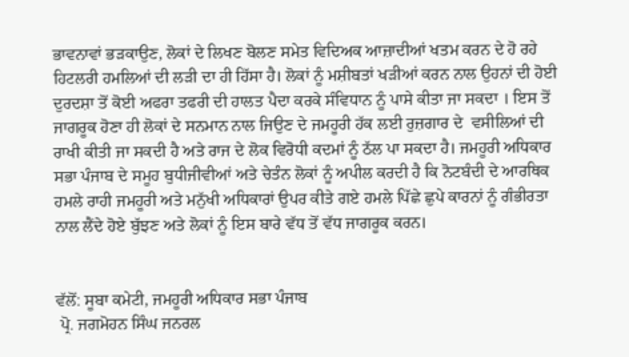ਭਾਵਨਾਵਾਂ ਭੜਕਾਉਣ, ਲੋਕਾਂ ਦੇ ਲਿਖਣ ਬੋਲਣ ਸਮੇਤ ਵਿਦਿਅਕ ਆਜ਼ਾਦੀਆਂ ਖਤਮ ਕਰਨ ਦੇ ਹੋ ਰਹੇ ਹਿਟਲਰੀ ਹਮਲਿਆਂ ਦੀ ਲੜੀ ਦਾ ਹੀ ਹਿੱਸਾ ਹੈ। ਲੋਕਾਂ ਨੂੰ ਮਸ਼ੀਬਤਾਂ ਖੜੀਆਂ ਕਰਨ ਨਾਲ ਉਹਨਾਂ ਦੀ ਹੋਈ ਦੁਰਦਸ਼ਾ ਤੋਂ ਕੋਈ ਅਫਰਾ ਤਫਰੀ ਦੀ ਹਾਲਤ ਪੈਦਾ ਕਰਕੇ ਸੰਵਿਧਾਨ ਨੂੰ ਪਾਸੇ ਕੀਤਾ ਜਾ ਸਕਦਾ । ਇਸ ਤੋਂ ਜਾਗਰੂਕ ਹੋਣਾ ਹੀ ਲੋਕਾਂ ਦੇ ਸਨਮਾਨ ਨਾਲ ਜਿਉਣ ਦੇ ਜਮਹੂਰੀ ਹੱਕ ਲਈ ਰੁਜ਼ਗਾਰ ਦੇ  ਵਸੀਲਿਆਂ ਦੀ ਰਾਖੀ ਕੀਤੀ ਜਾ ਸਕਦੀ ਹੈ ਅਤੇ ਰਾਜ ਦੇ ਲੋਕ ਵਿਰੋਧੀ ਕਦਮਾਂ ਨੂੰ ਠੱਲ ਪਾ ਸਕਦਾ ਹੈ। ਜਮਹੂਰੀ ਅਧਿਕਾਰ ਸਭਾ ਪੰਜਾਬ ਦੇ ਸਮੂਹ ਬੁਧੀਜੀਵੀਆਂ ਅਤੇ ਚੇਤੰਨ ਲੋਕਾਂ ਨੂੰ ਅਪੀਲ ਕਰਦੀ ਹੈ ਕਿ ਨੋਟਬੰਦੀ ਦੇ ਆਰਥਿਕ ਹਮਲੇ ਰਾਹੀ ਜਮਹੂਰੀ ਅਤੇ ਮਨੁੱਖੀ ਅਧਿਕਾਰਾਂ ਉਪਰ ਕੀਤੇ ਗਏ ਹਮਲੇ ਪਿੱਛੇ ਛੁਪੇ ਕਾਰਨਾਂ ਨੂੰ ਗੰਭੀਰਤਾ ਨਾਲ ਲੈਂਦੇ ਹੋਏ ਬੁੱਝਣ ਅਤੇ ਲੋਕਾਂ ਨੂੰ ਇਸ ਬਾਰੇ ਵੱਧ ਤੋਂ ਵੱਧ ਜਾਗਰੂਕ ਕਰਨ।


ਵੱਲੋਂ: ਸੂਬਾ ਕਮੇਟੀ, ਜਮਹੂਰੀ ਅਧਿਕਾਰ ਸਭਾ ਪੰਜਾਬ
 ਪ੍ਰੋ. ਜਗਮੋਹਨ ਸਿੰਘ ਜਨਰਲ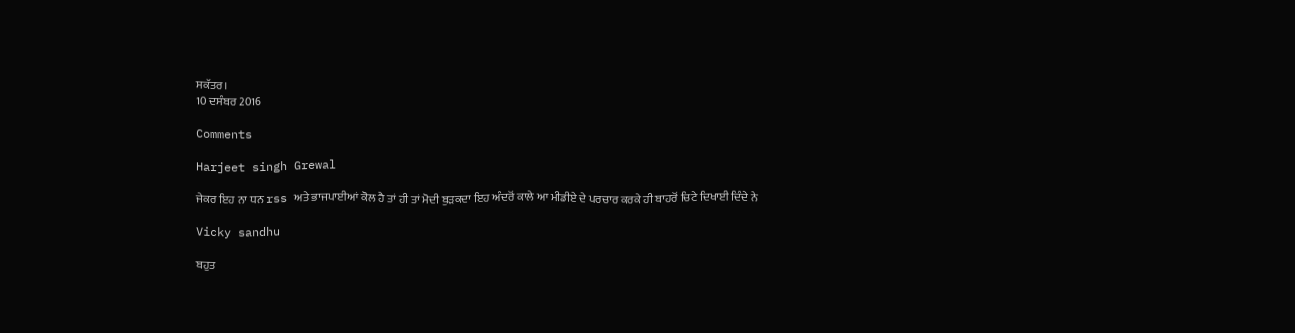ਸਕੱਤਰ।
10 ਦਸੰਬਰ 2016

Comments

Harjeet singh Grewal

ਜੇਕਰ ਇਹ ਨਾ ਧਨ rss ਅਤੇ ਭਾਜਪਾਈਆਂ ਕੋਲ ਹੈ ਤਾਂ ਹੀ ਤਾਂ ਮੋਦੀ ਬੁੜਕਦਾ ਇਹ ਅੰਦਰੋਂ ਕਾਲੇ ਆ ਮੀਡੀਏ ਦੇ ਪਰਚਾਰ ਕਰਕੇ ਹੀ ਬਾਹਰੋਂ ਚਿਟੇ ਦਿਖਾਈ ਦਿੰਦੇ ਨੇ

Vicky sandhu

ਬਹੁਤ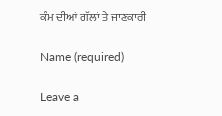ਕੰਮ ਦੀਆਂ ਗੱਲਾਂ ਤੇ ਜਾਣਕਾਰੀ

Name (required)

Leave a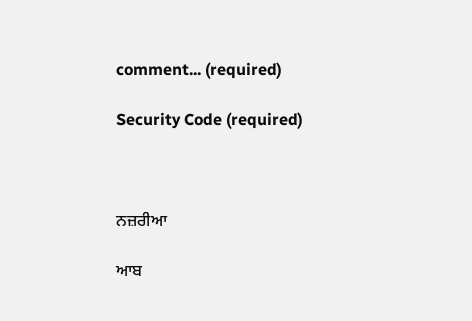comment... (required)

Security Code (required)



ਨਜ਼ਰੀਆ

ਆਬ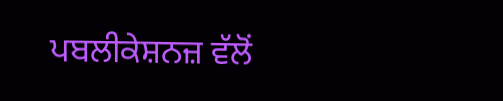ਪਬਲੀਕੇਸ਼ਨਜ਼ ਵੱਲੋਂ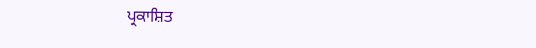ਪ੍ਰਕਾਸ਼ਿਤ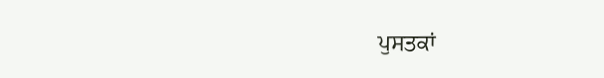ਪੁਸਤਕਾਂ